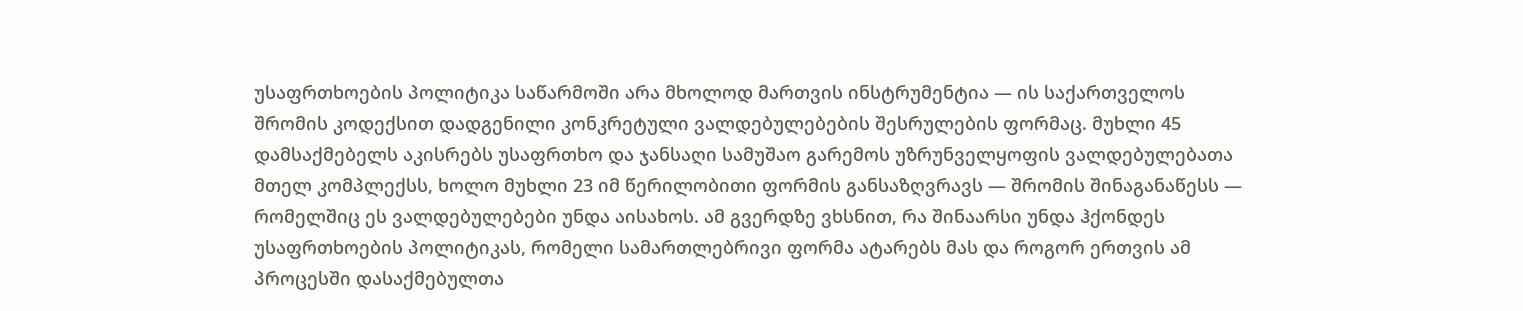უსაფრთხოების პოლიტიკა საწარმოში არა მხოლოდ მართვის ინსტრუმენტია — ის საქართველოს შრომის კოდექსით დადგენილი კონკრეტული ვალდებულებების შესრულების ფორმაც. მუხლი 45 დამსაქმებელს აკისრებს უსაფრთხო და ჯანსაღი სამუშაო გარემოს უზრუნველყოფის ვალდებულებათა მთელ კომპლექსს, ხოლო მუხლი 23 იმ წერილობითი ფორმის განსაზღვრავს — შრომის შინაგანაწესს — რომელშიც ეს ვალდებულებები უნდა აისახოს. ამ გვერდზე ვხსნით, რა შინაარსი უნდა ჰქონდეს უსაფრთხოების პოლიტიკას, რომელი სამართლებრივი ფორმა ატარებს მას და როგორ ერთვის ამ პროცესში დასაქმებულთა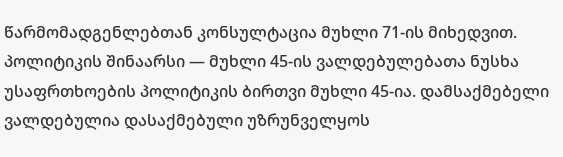წარმომადგენლებთან კონსულტაცია მუხლი 71-ის მიხედვით.
პოლიტიკის შინაარსი — მუხლი 45-ის ვალდებულებათა ნუსხა
უსაფრთხოების პოლიტიკის ბირთვი მუხლი 45-ია. დამსაქმებელი ვალდებულია დასაქმებული უზრუნველყოს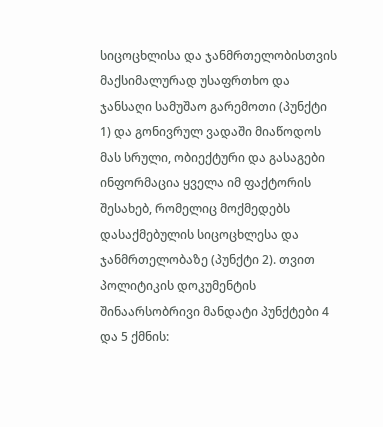სიცოცხლისა და ჯანმრთელობისთვის მაქსიმალურად უსაფრთხო და ჯანსაღი სამუშაო გარემოთი (პუნქტი 1) და გონივრულ ვადაში მიაწოდოს მას სრული, ობიექტური და გასაგები ინფორმაცია ყველა იმ ფაქტორის შესახებ, რომელიც მოქმედებს დასაქმებულის სიცოცხლესა და ჯანმრთელობაზე (პუნქტი 2). თვით პოლიტიკის დოკუმენტის შინაარსობრივი მანდატი პუნქტები 4 და 5 ქმნის: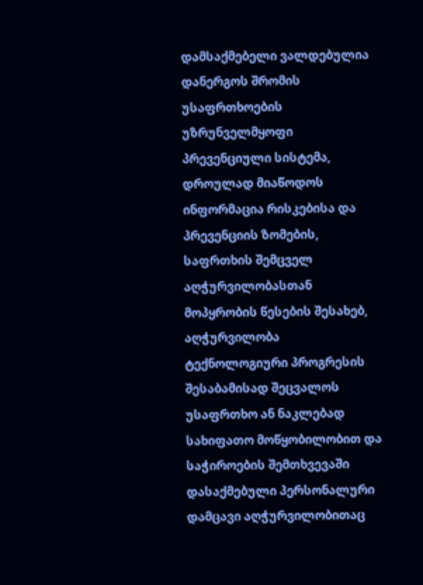დამსაქმებელი ვალდებულია დანერგოს შრომის უსაფრთხოების უზრუნველმყოფი პრევენციული სისტემა, დროულად მიაწოდოს ინფორმაცია რისკებისა და პრევენციის ზომების, საფრთხის შემცველ აღჭურვილობასთან მოპყრობის წესების შესახებ, აღჭურვილობა ტექნოლოგიური პროგრესის შესაბამისად შეცვალოს უსაფრთხო ან ნაკლებად სახიფათო მოწყობილობით და საჭიროების შემთხვევაში დასაქმებული პერსონალური დამცავი აღჭურვილობითაც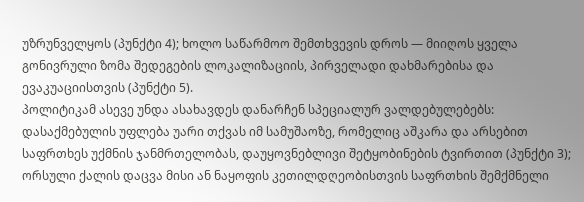უზრუნველყოს (პუნქტი 4); ხოლო საწარმოო შემთხვევის დროს — მიიღოს ყველა გონივრული ზომა შედეგების ლოკალიზაციის, პირველადი დახმარებისა და ევაკუაციისთვის (პუნქტი 5).
პოლიტიკამ ასევე უნდა ასახავდეს დანარჩენ სპეციალურ ვალდებულებებს: დასაქმებულის უფლება უარი თქვას იმ სამუშაოზე, რომელიც აშკარა და არსებით საფრთხეს უქმნის ჯანმრთელობას, დაუყოვნებლივი შეტყობინების ტვირთით (პუნქტი 3); ორსული ქალის დაცვა მისი ან ნაყოფის კეთილდღეობისთვის საფრთხის შემქმნელი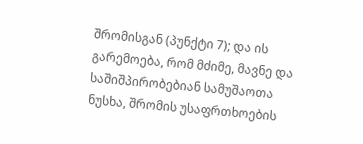შრომისგან (პუნქტი 7); და ის გარემოება, რომ მძიმე, მავნე და საშიშპირობებიან სამუშაოთა ნუსხა, შრომის უსაფრთხოების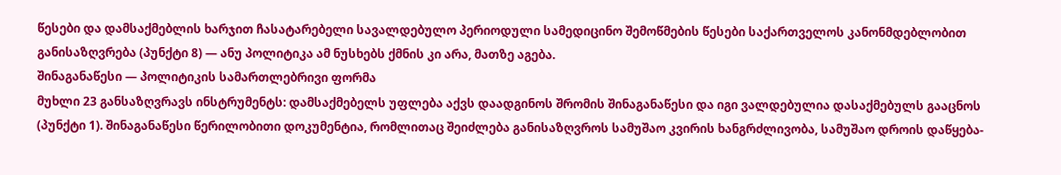წესები და დამსაქმებლის ხარჯით ჩასატარებელი სავალდებულო პერიოდული სამედიცინო შემოწმების წესები საქართველოს კანონმდებლობით განისაზღვრება (პუნქტი 8) — ანუ პოლიტიკა ამ ნუსხებს ქმნის კი არა, მათზე აგება.
შინაგანაწესი — პოლიტიკის სამართლებრივი ფორმა
მუხლი 23 განსაზღვრავს ინსტრუმენტს: დამსაქმებელს უფლება აქვს დაადგინოს შრომის შინაგანაწესი და იგი ვალდებულია დასაქმებულს გააცნოს (პუნქტი 1). შინაგანაწესი წერილობითი დოკუმენტია, რომლითაც შეიძლება განისაზღვროს სამუშაო კვირის ხანგრძლივობა, სამუშაო დროის დაწყება-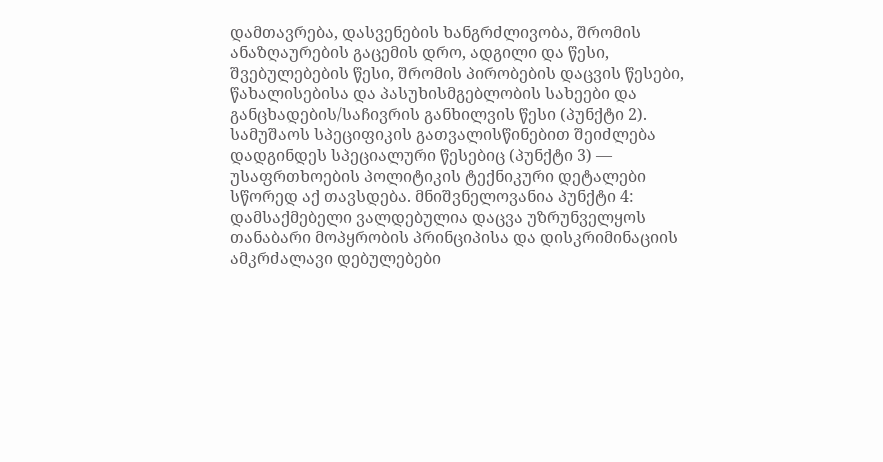დამთავრება, დასვენების ხანგრძლივობა, შრომის ანაზღაურების გაცემის დრო, ადგილი და წესი, შვებულებების წესი, შრომის პირობების დაცვის წესები, წახალისებისა და პასუხისმგებლობის სახეები და განცხადების/საჩივრის განხილვის წესი (პუნქტი 2). სამუშაოს სპეციფიკის გათვალისწინებით შეიძლება დადგინდეს სპეციალური წესებიც (პუნქტი 3) — უსაფრთხოების პოლიტიკის ტექნიკური დეტალები სწორედ აქ თავსდება. მნიშვნელოვანია პუნქტი 4: დამსაქმებელი ვალდებულია დაცვა უზრუნველყოს თანაბარი მოპყრობის პრინციპისა და დისკრიმინაციის ამკრძალავი დებულებები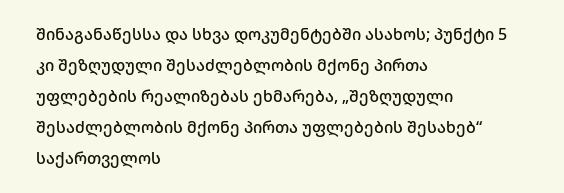შინაგანაწესსა და სხვა დოკუმენტებში ასახოს; პუნქტი 5 კი შეზღუდული შესაძლებლობის მქონე პირთა უფლებების რეალიზებას ეხმარება, „შეზღუდული შესაძლებლობის მქონე პირთა უფლებების შესახებ“ საქართველოს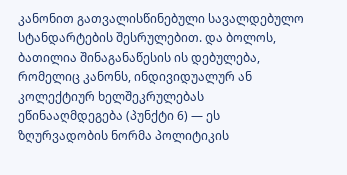კანონით გათვალისწინებული სავალდებულო სტანდარტების შესრულებით. და ბოლოს, ბათილია შინაგანაწესის ის დებულება, რომელიც კანონს, ინდივიდუალურ ან კოლექტიურ ხელშეკრულებას ეწინააღმდეგება (პუნქტი 6) — ეს ზღურვადობის ნორმა პოლიტიკის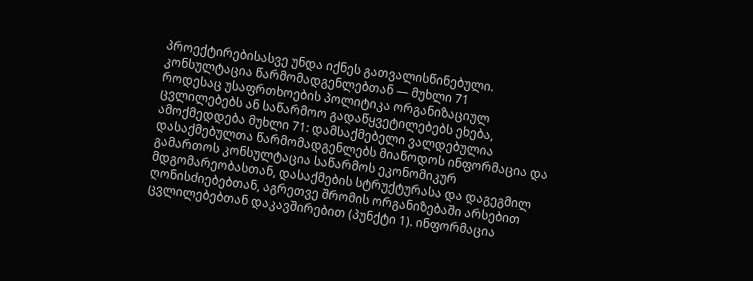პროექტირებისასვე უნდა იქნეს გათვალისწინებული.
კონსულტაცია წარმომადგენლებთან — მუხლი 71
როდესაც უსაფრთხოების პოლიტიკა ორგანიზაციულ ცვლილებებს ან საწარმოო გადაწყვეტილებებს ეხება, ამოქმედდება მუხლი 71: დამსაქმებელი ვალდებულია დასაქმებულთა წარმომადგენლებს მიაწოდოს ინფორმაცია და გამართოს კონსულტაცია საწარმოს ეკონომიკურ მდგომარეობასთან, დასაქმების სტრუქტურასა და დაგეგმილ ღონისძიებებთან, აგრეთვე შრომის ორგანიზებაში არსებით ცვლილებებთან დაკავშირებით (პუნქტი 1). ინფორმაცია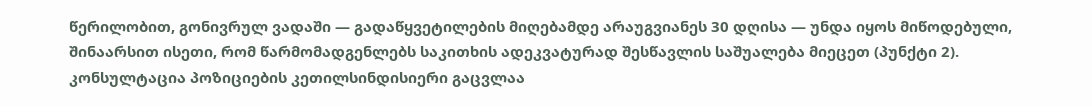წერილობით, გონივრულ ვადაში — გადაწყვეტილების მიღებამდე არაუგვიანეს 30 დღისა — უნდა იყოს მიწოდებული, შინაარსით ისეთი, რომ წარმომადგენლებს საკითხის ადეკვატურად შესწავლის საშუალება მიეცეთ (პუნქტი 2). კონსულტაცია პოზიციების კეთილსინდისიერი გაცვლაა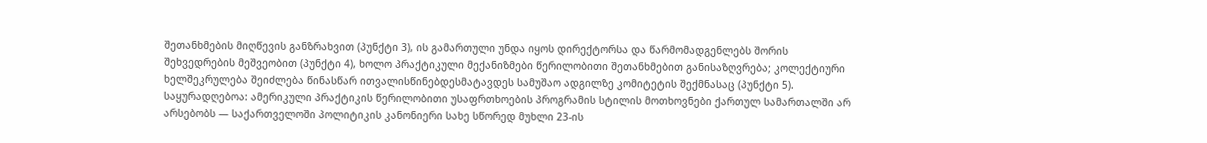შეთანხმების მიღწევის განზრახვით (პუნქტი 3), ის გამართული უნდა იყოს დირექტორსა და წარმომადგენლებს შორის შეხვედრების მეშვეობით (პუნქტი 4), ხოლო პრაქტიკული მექანიზმები წერილობითი შეთანხმებით განისაზღვრება; კოლექტიური ხელშეკრულება შეიძლება წინასწარ ითვალისწინებდესმატავდეს სამუშაო ადგილზე კომიტეტის შექმნასაც (პუნქტი 5). საყურადღებოა: ამერიკული პრაქტიკის წერილობითი უსაფრთხოების პროგრამის სტილის მოთხოვნები ქართულ სამართალში არ არსებობს — საქართველოში პოლიტიკის კანონიერი სახე სწორედ მუხლი 23-ის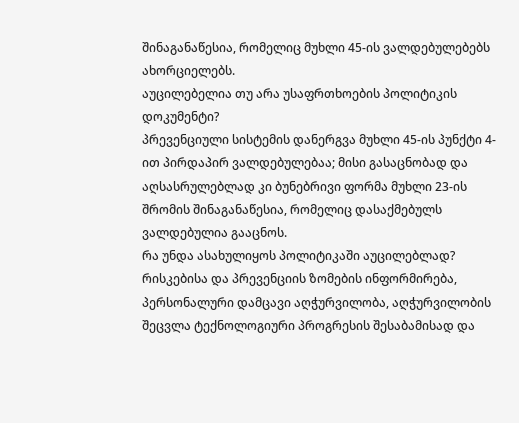შინაგანაწესია, რომელიც მუხლი 45-ის ვალდებულებებს ახორციელებს.
აუცილებელია თუ არა უსაფრთხოების პოლიტიკის დოკუმენტი?
პრევენციული სისტემის დანერგვა მუხლი 45-ის პუნქტი 4-ით პირდაპირ ვალდებულებაა; მისი გასაცნობად და აღსასრულებლად კი ბუნებრივი ფორმა მუხლი 23-ის შრომის შინაგანაწესია, რომელიც დასაქმებულს ვალდებულია გააცნოს.
რა უნდა ასახულიყოს პოლიტიკაში აუცილებლად?
რისკებისა და პრევენციის ზომების ინფორმირება, პერსონალური დამცავი აღჭურვილობა, აღჭურვილობის შეცვლა ტექნოლოგიური პროგრესის შესაბამისად და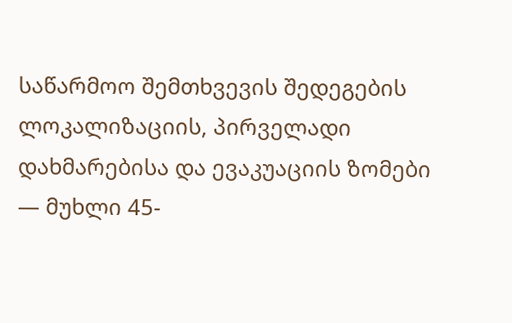საწარმოო შემთხვევის შედეგების ლოკალიზაციის, პირველადი დახმარებისა და ევაკუაციის ზომები — მუხლი 45-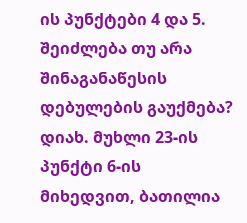ის პუნქტები 4 და 5.
შეიძლება თუ არა შინაგანაწესის დებულების გაუქმება?
დიახ. მუხლი 23-ის პუნქტი 6-ის მიხედვით, ბათილია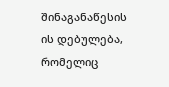შინაგანაწესის ის დებულება, რომელიც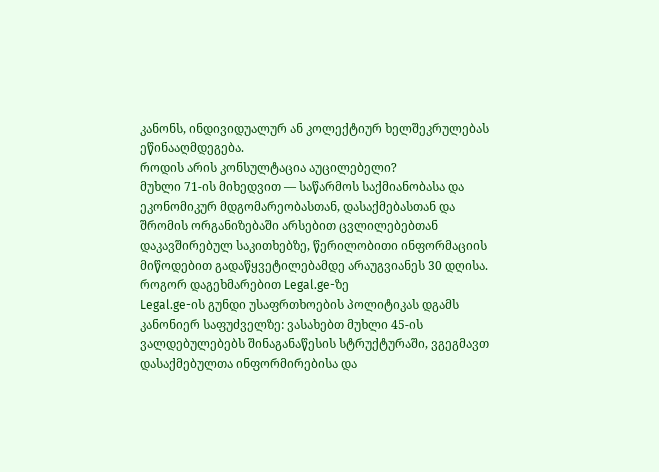კანონს, ინდივიდუალურ ან კოლექტიურ ხელშეკრულებას ეწინააღმდეგება.
როდის არის კონსულტაცია აუცილებელი?
მუხლი 71-ის მიხედვით — საწარმოს საქმიანობასა და ეკონომიკურ მდგომარეობასთან, დასაქმებასთან და შრომის ორგანიზებაში არსებით ცვლილებებთან დაკავშირებულ საკითხებზე, წერილობითი ინფორმაციის მიწოდებით გადაწყვეტილებამდე არაუგვიანეს 30 დღისა.
როგორ დაგეხმარებით Legal.ge-ზე
Legal.ge-ის გუნდი უსაფრთხოების პოლიტიკას დგამს კანონიერ საფუძველზე: ვასახებთ მუხლი 45-ის ვალდებულებებს შინაგანაწესის სტრუქტურაში, ვგეგმავთ დასაქმებულთა ინფორმირებისა და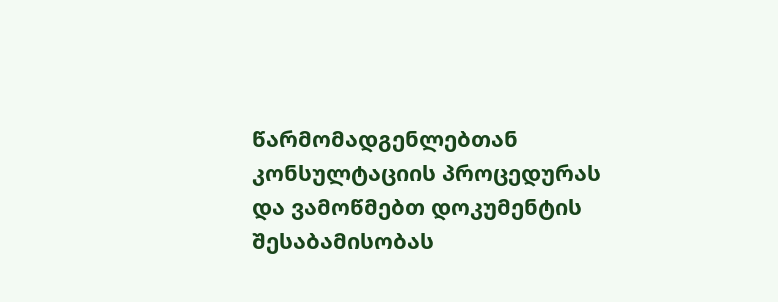წარმომადგენლებთან კონსულტაციის პროცედურას და ვამოწმებთ დოკუმენტის შესაბამისობას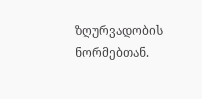ზღურვადობის ნორმებთან.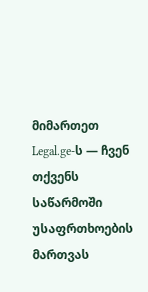მიმართეთ Legal.ge-ს — ჩვენ თქვენს საწარმოში უსაფრთხოების მართვას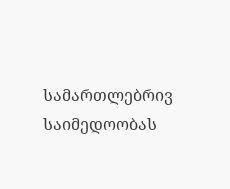სამართლებრივ საიმედოობას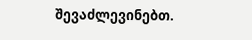შევაძლევინებთ.